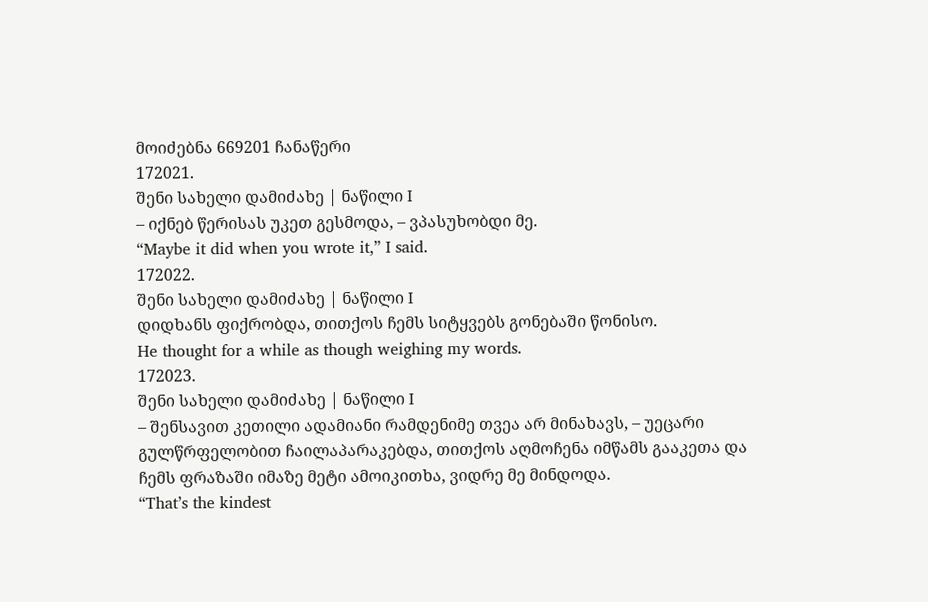მოიძებნა 669201 ჩანაწერი
172021.
შენი სახელი დამიძახე | ნაწილი I
– იქნებ წერისას უკეთ გესმოდა, – ვპასუხობდი მე.
“Maybe it did when you wrote it,” I said.
172022.
შენი სახელი დამიძახე | ნაწილი I
დიდხანს ფიქრობდა, თითქოს ჩემს სიტყვებს გონებაში წონისო.
He thought for a while as though weighing my words.
172023.
შენი სახელი დამიძახე | ნაწილი I
– შენსავით კეთილი ადამიანი რამდენიმე თვეა არ მინახავს, – უეცარი გულწრფელობით ჩაილაპარაკებდა, თითქოს აღმოჩენა იმწამს გააკეთა და ჩემს ფრაზაში იმაზე მეტი ამოიკითხა, ვიდრე მე მინდოდა.
“That’s the kindest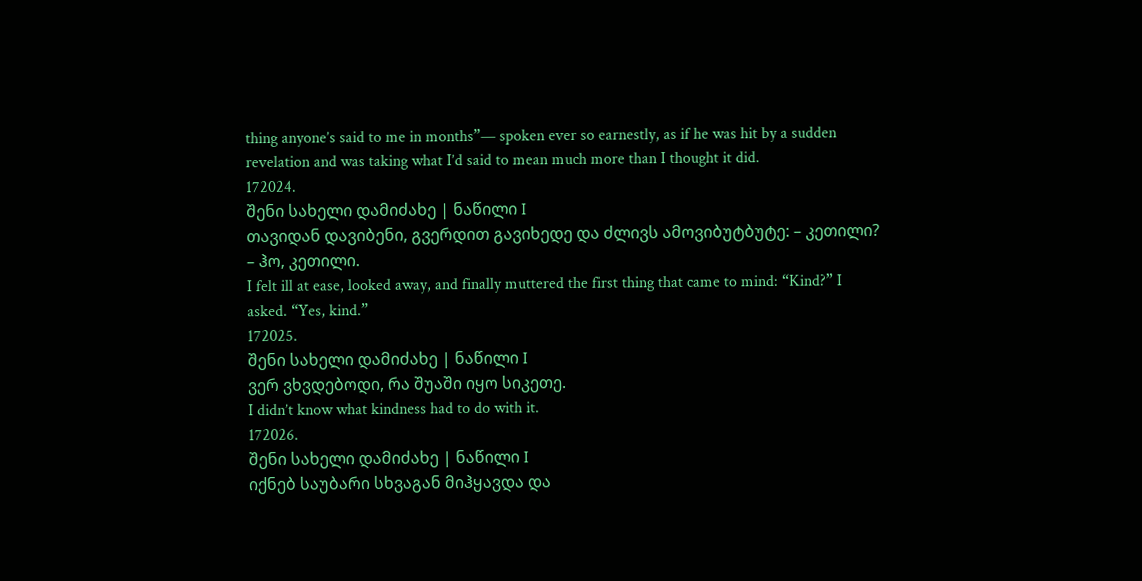thing anyone’s said to me in months”— spoken ever so earnestly, as if he was hit by a sudden revelation and was taking what I’d said to mean much more than I thought it did.
172024.
შენი სახელი დამიძახე | ნაწილი I
თავიდან დავიბენი, გვერდით გავიხედე და ძლივს ამოვიბუტბუტე: – კეთილი? – ჰო, კეთილი.
I felt ill at ease, looked away, and finally muttered the first thing that came to mind: “Kind?” I asked. “Yes, kind.”
172025.
შენი სახელი დამიძახე | ნაწილი I
ვერ ვხვდებოდი, რა შუაში იყო სიკეთე.
I didn’t know what kindness had to do with it.
172026.
შენი სახელი დამიძახე | ნაწილი I
იქნებ საუბარი სხვაგან მიჰყავდა და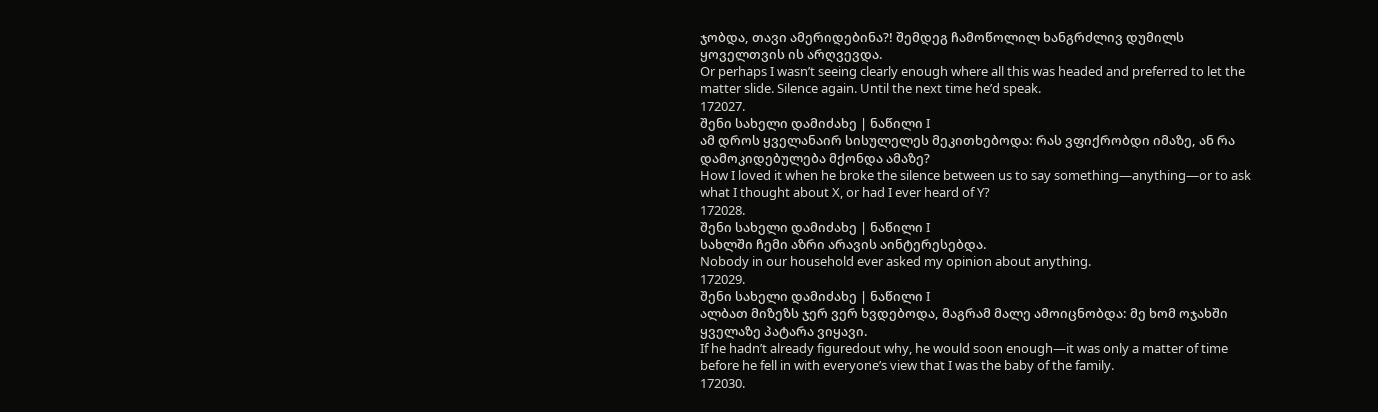ჯობდა, თავი ამერიდებინა?! შემდეგ ჩამოწოლილ ხანგრძლივ დუმილს ყოველთვის ის არღვევდა.
Or perhaps I wasn’t seeing clearly enough where all this was headed and preferred to let the matter slide. Silence again. Until the next time he’d speak.
172027.
შენი სახელი დამიძახე | ნაწილი I
ამ დროს ყველანაირ სისულელეს მეკითხებოდა: რას ვფიქრობდი იმაზე, ან რა დამოკიდებულება მქონდა ამაზე?
How I loved it when he broke the silence between us to say something—anything—or to ask what I thought about X, or had I ever heard of Y?
172028.
შენი სახელი დამიძახე | ნაწილი I
სახლში ჩემი აზრი არავის აინტერესებდა.
Nobody in our household ever asked my opinion about anything.
172029.
შენი სახელი დამიძახე | ნაწილი I
ალბათ მიზეზს ჯერ ვერ ხვდებოდა, მაგრამ მალე ამოიცნობდა: მე ხომ ოჯახში ყველაზე პატარა ვიყავი.
If he hadn’t already figuredout why, he would soon enough—it was only a matter of time before he fell in with everyone’s view that I was the baby of the family.
172030.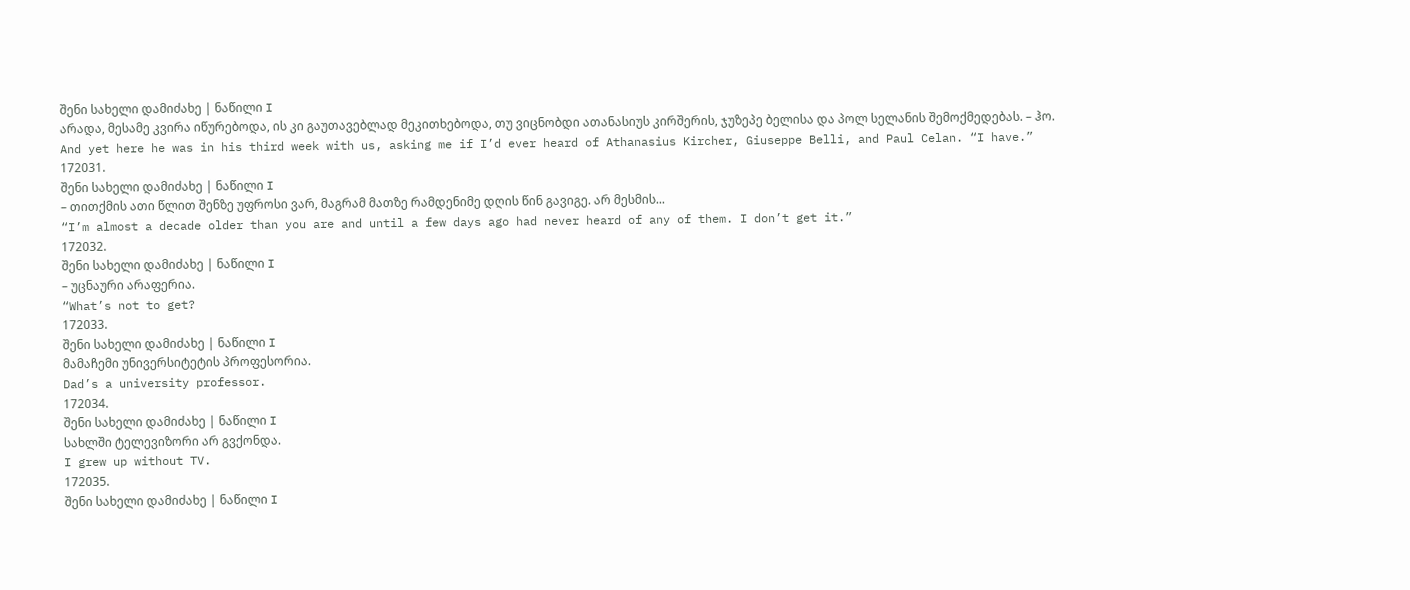შენი სახელი დამიძახე | ნაწილი I
არადა, მესამე კვირა იწურებოდა, ის კი გაუთავებლად მეკითხებოდა, თუ ვიცნობდი ათანასიუს კირშერის, ჯუზეპე ბელისა და პოლ სელანის შემოქმედებას. – ჰო.
And yet here he was in his third week with us, asking me if I’d ever heard of Athanasius Kircher, Giuseppe Belli, and Paul Celan. “I have.”
172031.
შენი სახელი დამიძახე | ნაწილი I
– თითქმის ათი წლით შენზე უფროსი ვარ, მაგრამ მათზე რამდენიმე დღის წინ გავიგე. არ მესმის...
“I’m almost a decade older than you are and until a few days ago had never heard of any of them. I don’t get it.”
172032.
შენი სახელი დამიძახე | ნაწილი I
– უცნაური არაფერია.
“What’s not to get?
172033.
შენი სახელი დამიძახე | ნაწილი I
მამაჩემი უნივერსიტეტის პროფესორია.
Dad’s a university professor.
172034.
შენი სახელი დამიძახე | ნაწილი I
სახლში ტელევიზორი არ გვქონდა.
I grew up without TV.
172035.
შენი სახელი დამიძახე | ნაწილი I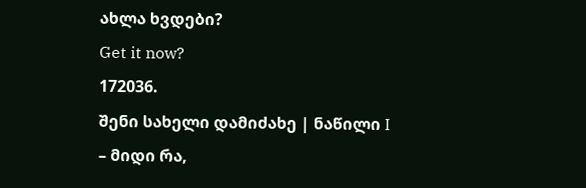ახლა ხვდები?
Get it now?
172036.
შენი სახელი დამიძახე | ნაწილი I
– მიდი რა,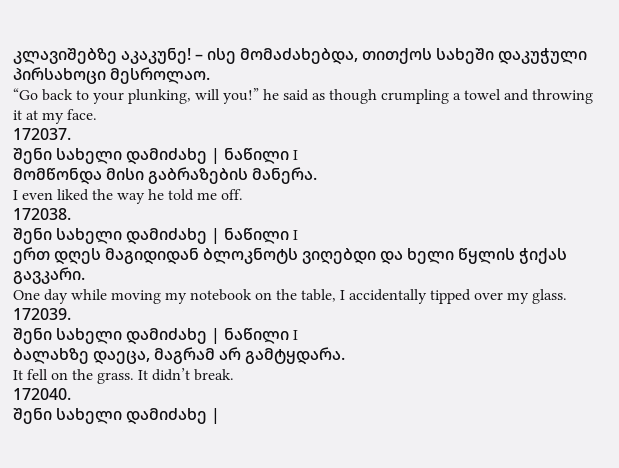კლავიშებზე აკაკუნე! – ისე მომაძახებდა, თითქოს სახეში დაკუჭული პირსახოცი მესროლაო.
“Go back to your plunking, will you!” he said as though crumpling a towel and throwing it at my face.
172037.
შენი სახელი დამიძახე | ნაწილი I
მომწონდა მისი გაბრაზების მანერა.
I even liked the way he told me off.
172038.
შენი სახელი დამიძახე | ნაწილი I
ერთ დღეს მაგიდიდან ბლოკნოტს ვიღებდი და ხელი წყლის ჭიქას გავკარი.
One day while moving my notebook on the table, I accidentally tipped over my glass.
172039.
შენი სახელი დამიძახე | ნაწილი I
ბალახზე დაეცა, მაგრამ არ გამტყდარა.
It fell on the grass. It didn’t break.
172040.
შენი სახელი დამიძახე |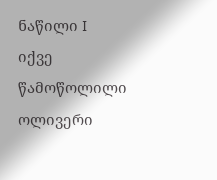ნაწილი I
იქვე წამოწოლილი ოლივერი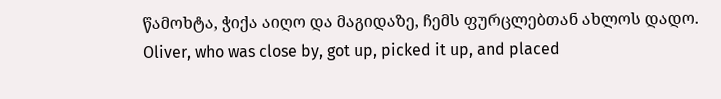წამოხტა, ჭიქა აიღო და მაგიდაზე, ჩემს ფურცლებთან ახლოს დადო.
Oliver, who was close by, got up, picked it up, and placed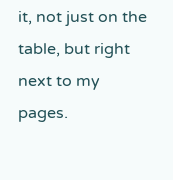it, not just on the table, but right next to my pages.